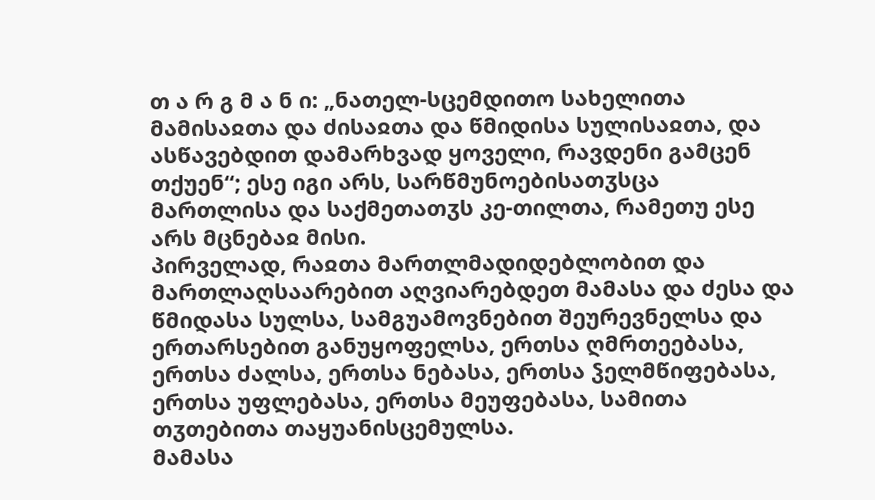თ ა რ გ მ ა ნ ი: „ნათელ-სცემდითო სახელითა მამისაჲთა და ძისაჲთა და წმიდისა სულისაჲთა, და ასწავებდით დამარხვად ყოველი, რავდენი გამცენ თქუენ“; ესე იგი არს, სარწმუნოებისათჳსცა მართლისა და საქმეთათჳს კე-თილთა, რამეთუ ესე არს მცნებაჲ მისი.
პირველად, რაჲთა მართლმადიდებლობით და მართლაღსაარებით აღვიარებდეთ მამასა და ძესა და წმიდასა სულსა, სამგუამოვნებით შეურევნელსა და ერთარსებით განუყოფელსა, ერთსა ღმრთეებასა, ერთსა ძალსა, ერთსა ნებასა, ერთსა ჴელმწიფებასა, ერთსა უფლებასა, ერთსა მეუფებასა, სამითა თჳთებითა თაყუანისცემულსა.
მამასა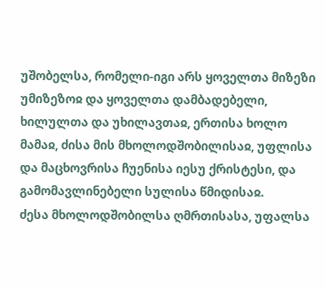უშობელსა, რომელი-იგი არს ყოველთა მიზეზი უმიზეზოჲ და ყოველთა დამბადებელი, ხილულთა და უხილავთაჲ, ერთისა ხოლო მამაჲ, ძისა მის მხოლოდშობილისაჲ, უფლისა და მაცხოვრისა ჩუენისა იესუ ქრისტესი, და გამომავლინებელი სულისა წმიდისაჲ.
ძესა მხოლოდშობილსა ღმრთისასა, უფალსა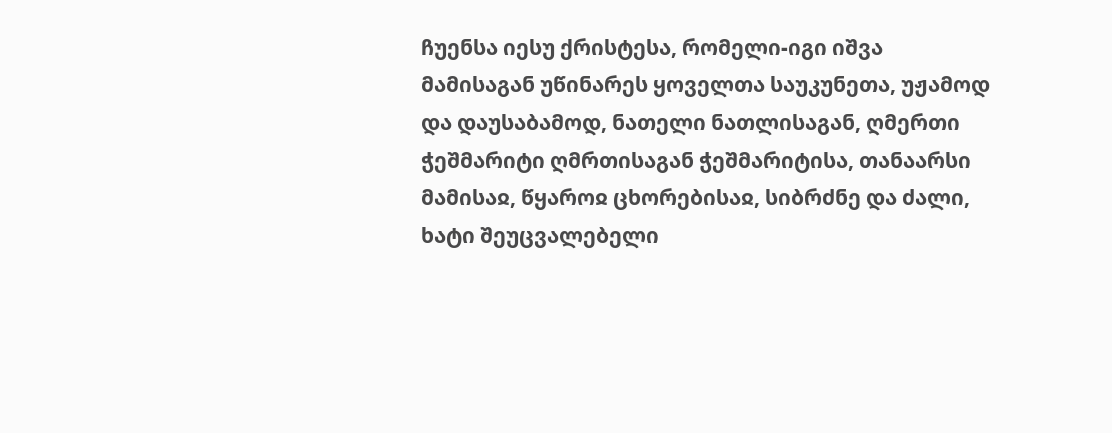ჩუენსა იესუ ქრისტესა, რომელი-იგი იშვა მამისაგან უწინარეს ყოველთა საუკუნეთა, უჟამოდ და დაუსაბამოდ, ნათელი ნათლისაგან, ღმერთი ჭეშმარიტი ღმრთისაგან ჭეშმარიტისა, თანაარსი მამისაჲ, წყაროჲ ცხორებისაჲ, სიბრძნე და ძალი, ხატი შეუცვალებელი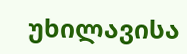უხილავისა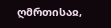ღმრთისაჲ,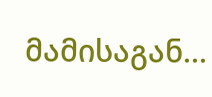მამისაგან...